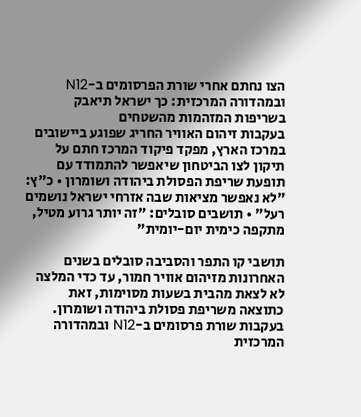הצו נחתם אחרי שורת הפרסומים ב-N12 ובמהדורה המרכזית: כך ישראל תיאבק בשריפות המזהמות מהשטחים
בעקבות זיהום האוויר החריג שפוגע ביישובים במרכז הארץ, מפקד פיקוד המרכז חתם על תיקון לצו הביטחון שיאפשר להתמודד עם תופעת שריפת הפסולת ביהודה ושומרון • כ"ץ: "לא נאפשר מציאות שבה אזרחי ישראל נושמים רעל" • תושבים סובלים: "זה יותר גרוע מטיל, מתקפה כימית יום-יומית"

תושבי קו התפר והסביבה סובלים בשנים האחרונות מזיהום אוויר חמור, עד כדי המלצה לא לצאת מהבית בשעות מסוימות, זאת כתוצאה משריפת פסולת ביהודה ושומרון. בעקבות שורת פרסומים ב-N12 ובמהדורה המרכזית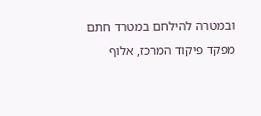ובמטרה להילחם במטרד חתם מפקד פיקוד המרכז, אלוף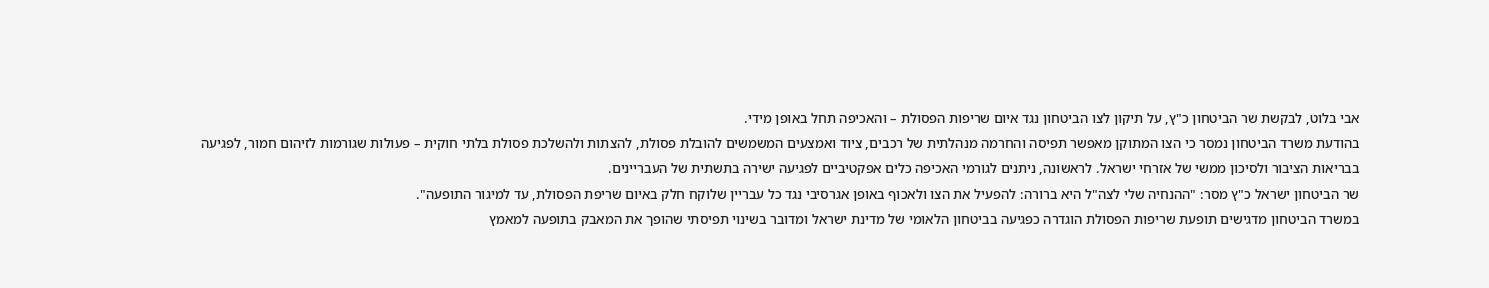אבי בלוט, לבקשת שר הביטחון כ"ץ, על תיקון לצו הביטחון נגד איום שריפות הפסולת – והאכיפה תחל באופן מידי.
בהודעת משרד הביטחון נמסר כי הצו המתוקן מאפשר תפיסה והחרמה מנהלתית של רכבים, ציוד ואמצעים המשמשים להובלת פסולת, להצתות ולהשלכת פסולת בלתי חוקית – פעולות שגורמות לזיהום חמור, לפגיעה בבריאות הציבור ולסיכון ממשי של אזרחי ישראל. לראשונה, ניתנים לגורמי האכיפה כלים אפקטיביים לפגיעה ישירה בתשתית של העבריינים.
שר הביטחון ישראל כ"ץ מסר: "ההנחיה שלי לצה"ל היא ברורה: להפעיל את הצו ולאכוף באופן אגרסיבי נגד כל עבריין שלוקח חלק באיום שריפת הפסולת, עד למיגור התופעה".
במשרד הביטחון מדגישים תופעת שריפות הפסולת הוגדרה כפגיעה בביטחון הלאומי של מדינת ישראל ומדובר בשינוי תפיסתי שהופך את המאבק בתופעה למאמץ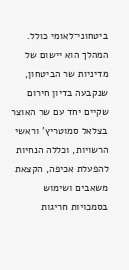ביטחוני־לאומי כולל. המהלך הוא יישום של מדיניות שר הביטחון, שנקבעה בדיון חירום שקיים יחד עם שר האוצר בצלאל סמוטריץ’ וראשי הרשויות, וכללה הנחיות להפעלת אכיפה, הקצאת משאבים ושימוש בסמכויות חריגות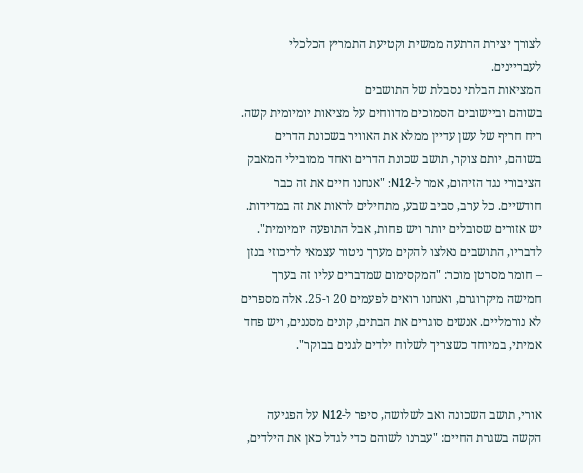לצורך יצירת הרתעה ממשית וקטיעת התמריץ הכלכלי לעבריינים.
המציאות הבלתי נסבלת של התושבים
בשוהם וביישובים הסמוכים מדווחים על מציאות יומיומית קשה. ריח חריף של עשן עדיין ממלא את האוויר בשכונת הדרים בשוהם, יותם צוקר, תושב שכונת הדרים ואחד ממובילי המאבק הציבורי נגד הזיהום, אמר ל-N12: "אנחנו חיים את זה כבר חודשיים. כל ערב, סביב שבע, מתחילים לראות את זה במדידות. יש אזורים שסובלים יותר ויש פחות, אבל התופעה יומיומית".
לדבריו, התושבים נאלצו להקים מערך ניטור עצמאי לריכוזי בנזן – חומר מסרטן מוכר: "המקסימום שמדברים עליו זה בערך חמישה מיקרוגרם, ואנחנו רואים לפעמים 20 ו-25. אלה מספרים לא נורמליים. אנשים סוגרים את הבתים, קונים מסננים, ויש פחד אמיתי, במיוחד כשצריך לשלוח ילדים לגנים בבוקר".


אורי, תושב השכונה ואב לשלושה, סיפר ל-N12 על הפגיעה הקשה בשגרת החיים: "עברנו לשוהם כדי לגדל כאן את הילדים,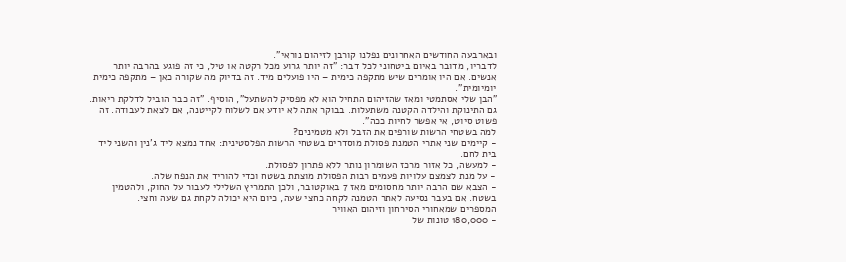ובארבעה החודשים האחרונים נפלנו קורבן לזיהום נוראי".
לדבריו, מדובר באיום ביטחוני לכל דבר: "זה יותר גרוע מכל רקטה או טיל, כי זה פוגע בהרבה יותר אנשים. אם היו אומרים שיש מתקפה כימית – היו פועלים מיד. זה בדיוק מה שקורה כאן – מתקפה כימית יומיומית".
"הבן שלי אסתמטי ומאז שהזיהום התחיל הוא לא מפסיק להשתעל", הוסיף. "זה כבר הוביל לדלקת ריאות. גם התינוקת והילדה הקטנה משתעלות. בבוקר אתה לא יודע אם לשלוח לקייטנה, אם לצאת לעבודה. זה פשוט סיוט, אי אפשר לחיות ככה".
למה בשטחי הרשות שורפים את הזבל ולא מטמינים?
- קיימים שני אתרי הטמנת פסולת מוסדרים בשטחי הרשות הפלסטינית: אחד נמצא ליד ג'נין והשני ליד בית לחם.
- למעשה, כל אזור מרכז השומרון נותר ללא פתרון לפסולת.
- על מנת לצמצם עלויות פעמים רבות הפסולת מוצתת בשטח וכדי להוריד את הנפח שלה.
- הצבא שם הרבה יותר מחסומים מאז 7 באוקטובר, ולכן התמריץ השלילי לעבור על החוק, ולהטמין בשטח. אם בעבר נסיעה לאתר הטמנה לקחה כחצי שעה, כיום היא יכולה לקחת גם שעה וחצי.
המספרים שמאחורי הסירחון וזיהום האוויר
- 180,000 טונות של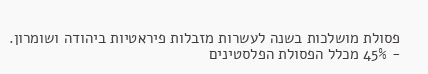פסולת מושלכות בשנה לעשרות מזבלות פיראטיות ביהודה ושומרון.
- 45% מכלל הפסולת הפלסטינים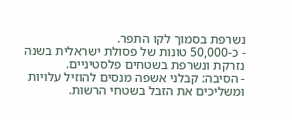נשרפת בסמוך לקו התפר.
- כ-50,000 טונות של פסולת ישראלית בשנה נזרקת ונשרפת בשטחים פלסטיניים.
- הסיבה: קבלני אשפה מנסים להוזיל עלויות ומשליכים את הזבל בשטחי הרשות.